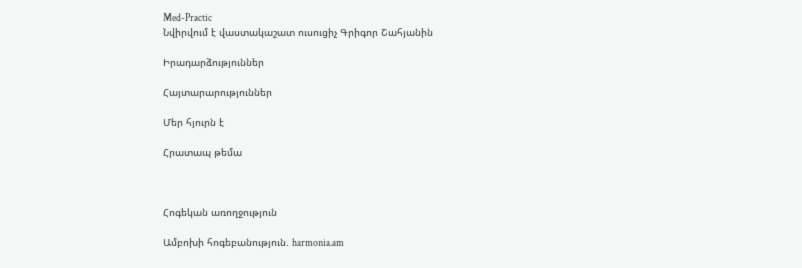Med-Practic
Նվիրվում է վաստակաշատ ուսուցիչ Գրիգոր Շահյանին

Իրադարձություններ

Հայտարարություններ

Մեր հյուրն է

Հրատապ թեմա



Հոգեկան առողջություն

Ամբոխի հոգեբանություն. harmonia.am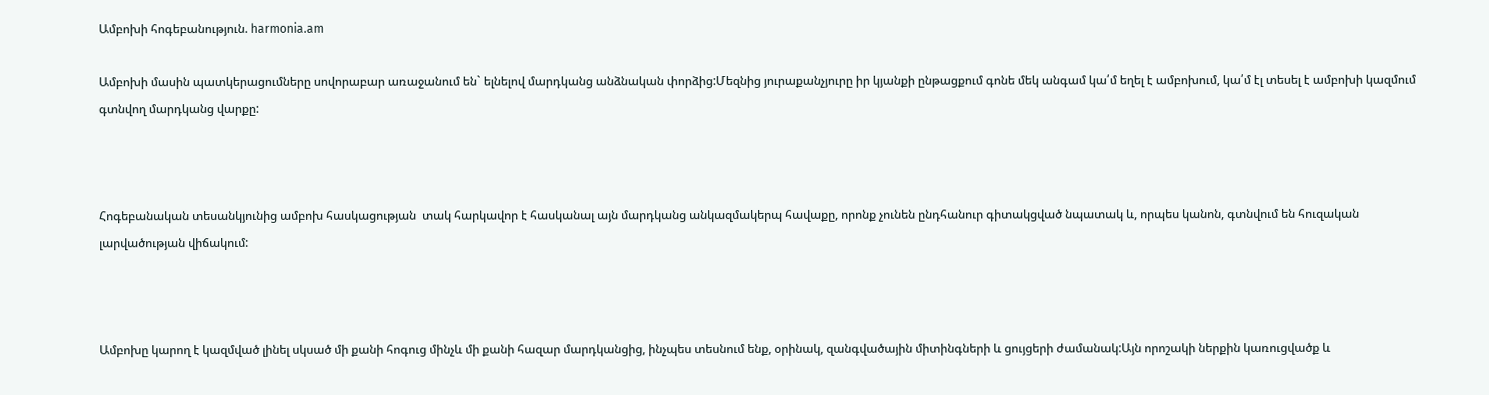Ամբոխի հոգեբանություն. harmonia.am

Ամբոխի մասին պատկերացումները սովորաբար առաջանում են` ելնելով մարդկանց անձնական փորձից:Մեզնից յուրաքանչյուրը իր կյանքի ընթացքում գոնե մեկ անգամ կա՛մ եղել է ամբոխում, կա՛մ էլ տեսել է ամբոխի կազմում գտնվող մարդկանց վարքը:



Հոգեբանական տեսանկյունից ամբոխ հասկացության  տակ հարկավոր է հասկանալ այն մարդկանց անկազմակերպ հավաքը, որոնք չունեն ընդհանուր գիտակցված նպատակ և, որպես կանոն, գտնվում են հուզական լարվածության վիճակում:



Ամբոխը կարող է կազմված լինել սկսած մի քանի հոգուց մինչև մի քանի հազար մարդկանցից, ինչպես տեսնում ենք, օրինակ, զանգվածային միտինգների և ցույցերի ժամանակ:Այն որոշակի ներքին կառուցվածք և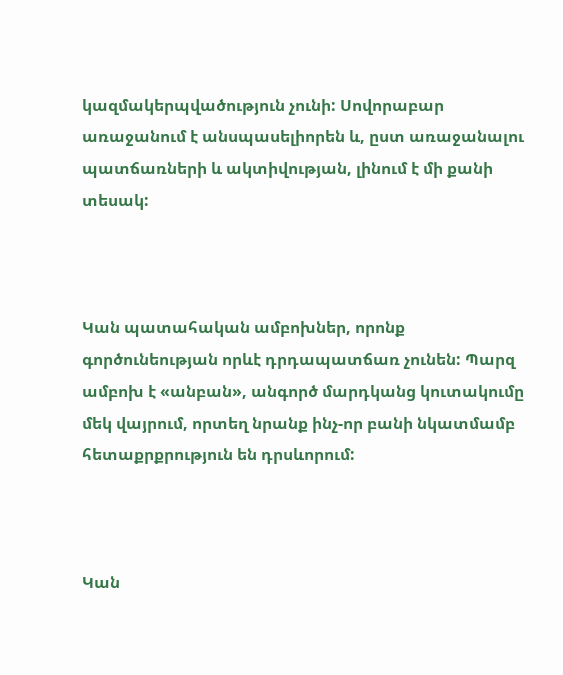կազմակերպվածություն չունի: Սովորաբար առաջանում է անսպասելիորեն և, ըստ առաջանալու պատճառների և ակտիվության, լինում է մի քանի տեսակ:



Կան պատահական ամբոխներ, որոնք գործունեության որևէ դրդապատճառ չունեն: Պարզ ամբոխ է «անբան», անգործ մարդկանց կուտակումը մեկ վայրում, որտեղ նրանք ինչ-որ բանի նկատմամբ հետաքրքրություն են դրսևորում:



Կան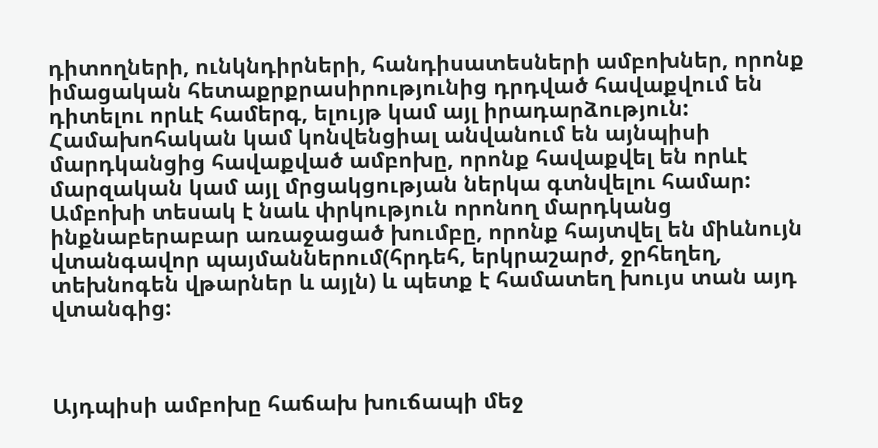դիտողների, ունկնդիրների, հանդիսատեսների ամբոխներ, որոնք իմացական հետաքրքրասիրությունից դրդված հավաքվում են դիտելու որևէ համերգ, ելույթ կամ այլ իրադարձություն: Համախոհական կամ կոնվենցիալ անվանում են այնպիսի մարդկանցից հավաքված ամբոխը, որոնք հավաքվել են որևէ մարզական կամ այլ մրցակցության ներկա գտնվելու համար: Ամբոխի տեսակ է նաև փրկություն որոնող մարդկանց ինքնաբերաբար առաջացած խումբը, որոնք հայտվել են միևնույն  վտանգավոր պայմաններում(հրդեհ, երկրաշարժ, ջրհեղեղ, տեխնոգեն վթարներ և այլն) և պետք է համատեղ խույս տան այդ վտանգից:



Այդպիսի ամբոխը հաճախ խուճապի մեջ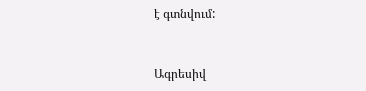է գտնվում:



Ագրեսիվ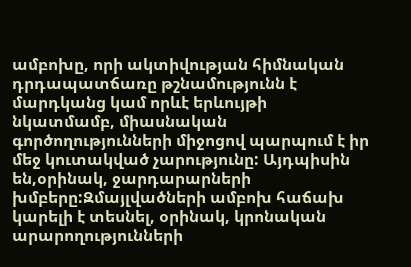ամբոխը, որի ակտիվության հիմնական դրդապատճառը թշնամությունն է մարդկանց կամ որևէ երևույթի նկատմամբ, միասնական գործողությունների միջոցով պարպում է իր մեջ կուտակված չարությունը: Այդպիսին են,օրինակ, ջարդարարների խմբերը:Զմայլվածների ամբոխ հաճախ կարելի է տեսնել, օրինակ, կրոնական արարողությունների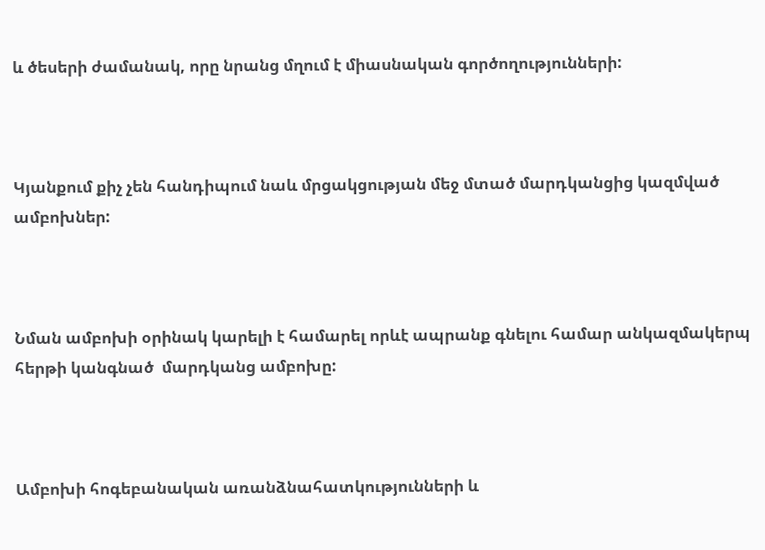և ծեսերի ժամանակ, որը նրանց մղում է միասնական գործողությունների:



Կյանքում քիչ չեն հանդիպում նաև մրցակցության մեջ մտած մարդկանցից կազմված ամբոխներ:



Նման ամբոխի օրինակ կարելի է համարել որևէ ապրանք գնելու համար անկազմակերպ հերթի կանգնած  մարդկանց ամբոխը:



Ամբոխի հոգեբանական առանձնահատկությունների և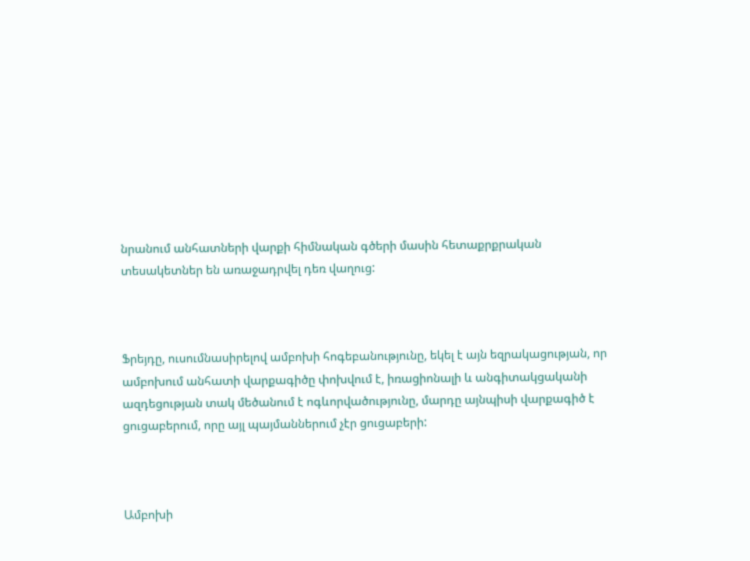նրանում անհատների վարքի հիմնական գծերի մասին հետաքրքրական տեսակետներ են առաջադրվել դեռ վաղուց:



Ֆրեյդը, ուսումնասիրելով ամբոխի հոգեբանությունը, եկել է այն եզրակացության, որ ամբոխում անհատի վարքագիծը փոխվում է, իռացիոնալի և անգիտակցականի ազդեցության տակ մեծանում է ոգևորվածությունը, մարդը այնպիսի վարքագիծ է  ցուցաբերում, որը այլ պայմաններում չէր ցուցաբերի:



Ամբոխի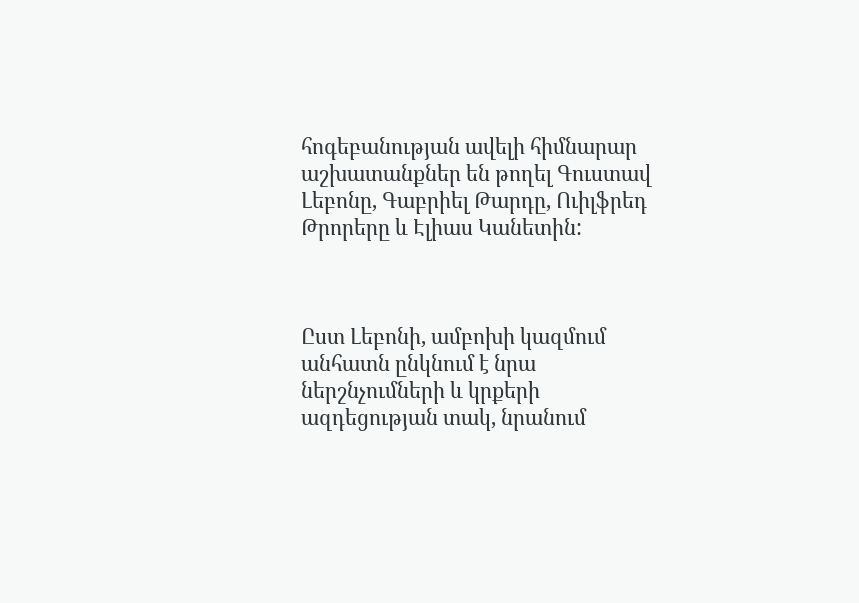հոգեբանության ավելի հիմնարար աշխատանքներ են թողել Գուստավ Լեբոնը, Գաբրիել Թարդը, Ուիլֆրեդ Թրորերը և Էլիաս Կանետին:



Ըստ Լեբոնի, ամբոխի կազմում անհատն ընկնում է նրա ներշնչումների և կրքերի ազդեցության տակ, նրանում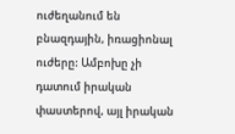ուժեղանում են բնազդային, իռացիոնալ ուժերը: Ամբոխը չի դատում իրական փաստերով, այլ իրական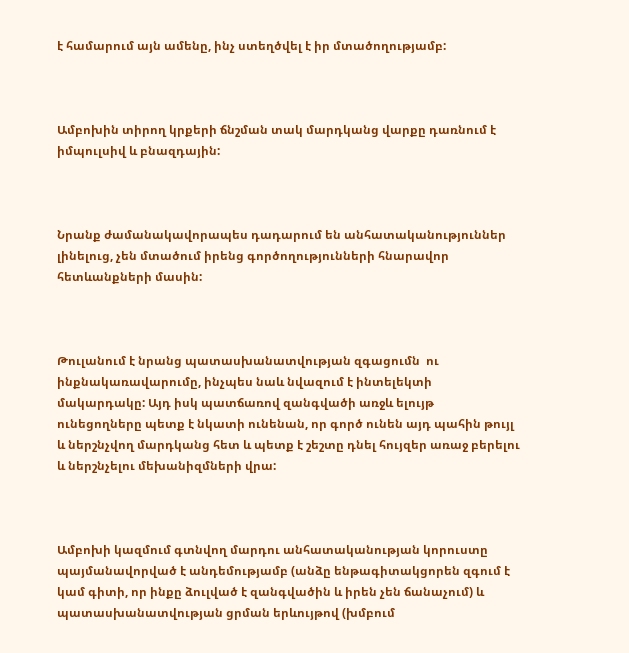է համարում այն ամենը, ինչ ստեղծվել է իր մտածողությամբ:



Ամբոխին տիրող կրքերի ճնշման տակ մարդկանց վարքը դառնում է իմպուլսիվ և բնազդային:



Նրանք ժամանակավորապես դադարում են անհատականություններ լինելուց, չեն մտածում իրենց գործողությունների հնարավոր հետևանքների մասին:



Թուլանում է նրանց պատասխանատվության զգացումն  ու ինքնակառավարումը, ինչպես նաև նվազում է ինտելեկտի մակարդակը: Այդ իսկ պատճառով զանգվածի առջև ելույթ ունեցողները պետք է նկատի ունենան, որ գործ ունեն այդ պահին թույլ և ներշնչվող մարդկանց հետ և պետք է շեշտը դնել հույզեր առաջ բերելու  և ներշնչելու մեխանիզմների վրա:



Ամբոխի կազմում գտնվող մարդու անհատականության կորուստը պայմանավորված է անդեմությամբ (անձը ենթագիտակցորեն զգում է կամ գիտի, որ ինքը ձուլված է զանգվածին և իրեն չեն ճանաչում) և պատասխանատվության ցրման երևույթով (խմբում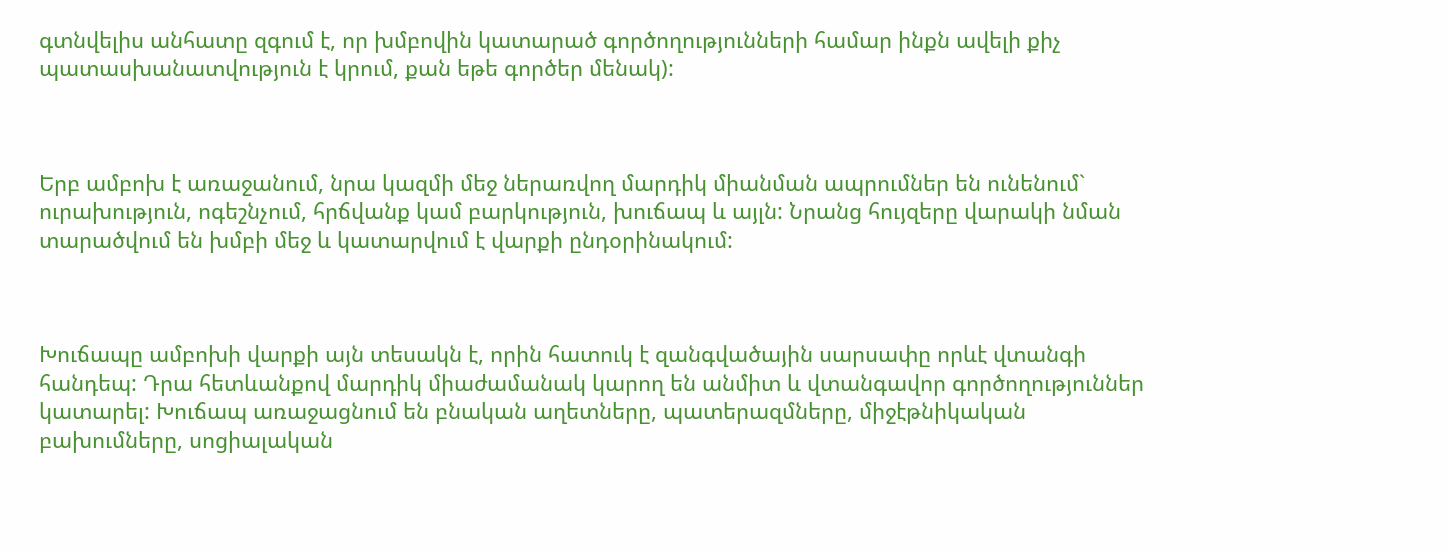գտնվելիս անհատը զգում է, որ խմբովին կատարած գործողությունների համար ինքն ավելի քիչ պատասխանատվություն է կրում, քան եթե գործեր մենակ):



Երբ ամբոխ է առաջանում, նրա կազմի մեջ ներառվող մարդիկ միանման ապրումներ են ունենում` ուրախություն, ոգեշնչում, հրճվանք կամ բարկություն, խուճապ և այլն: Նրանց հույզերը վարակի նման տարածվում են խմբի մեջ և կատարվում է վարքի ընդօրինակում:



Խուճապը ամբոխի վարքի այն տեսակն է, որին հատուկ է զանգվածային սարսափը որևէ վտանգի հանդեպ: Դրա հետևանքով մարդիկ միաժամանակ կարող են անմիտ և վտանգավոր գործողություններ կատարել: Խուճապ առաջացնում են բնական աղետները, պատերազմները, միջէթնիկական բախումները, սոցիալական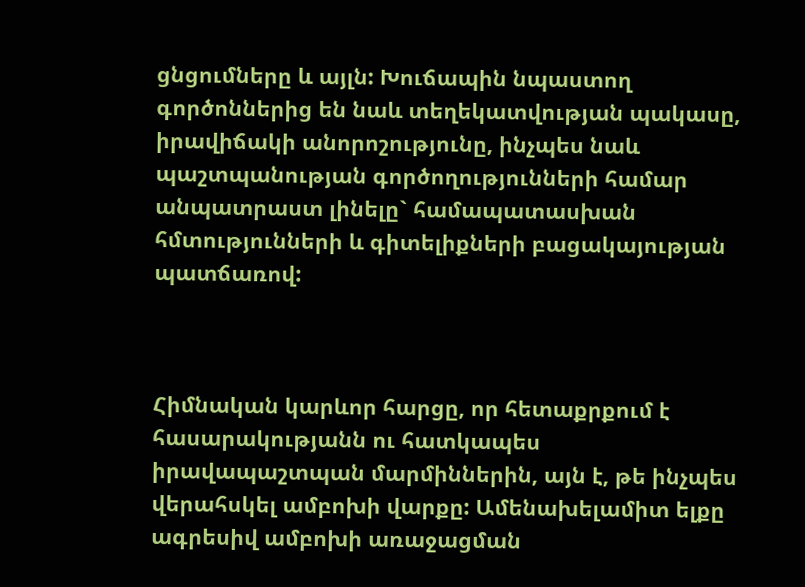ցնցումները և այլն: Խուճապին նպաստող գործոններից են նաև տեղեկատվության պակասը, իրավիճակի անորոշությունը, ինչպես նաև պաշտպանության գործողությունների համար անպատրաստ լինելը` համապատասխան հմտությունների և գիտելիքների բացակայության պատճառով:



Հիմնական կարևոր հարցը, որ հետաքրքում է հասարակությանն ու հատկապես իրավապաշտպան մարմիններին, այն է, թե ինչպես  վերահսկել ամբոխի վարքը: Ամենախելամիտ ելքը ագրեսիվ ամբոխի առաջացման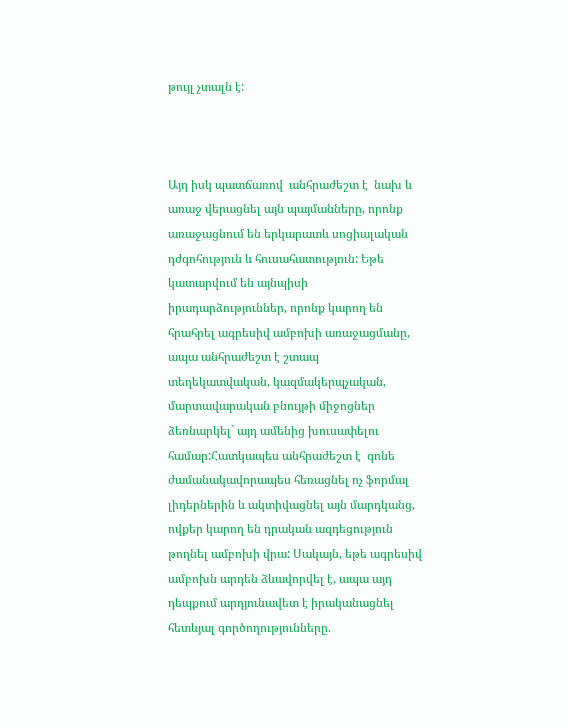թույլ չտալն է:



Այդ իսկ պատճառով  անհրաժեշտ է  նախ և առաջ վերացնել այն պայմանները, որոնք առաջացնում են երկարատև սոցիալական դժգոհություն և հուսահատություն: Եթե կատարվում են այնպիսի իրադարձություններ, որոնք կարող են հրահրել ագրեսիվ ամբոխի առաջացմանը, ապա անհրաժեշտ է շտապ տեղեկատվական, կազմակերպչական, մարտավարական բնույթի միջոցներ ձեռնարկել` այդ ամենից խուսափելու համար:Հատկապես անհրաժեշտ է  գոնե ժամանակավորապես հեռացնել ոչ ֆորմալ լիդերներին և ակտիվացնել այն մարդկանց, ովքեր կարող են դրական ազդեցություն թողնել ամբոխի վրա: Սակայն, եթե ագրեսիվ ամբոխն արդեն ձևավորվել է, ապա այդ դեպքում արդյունավետ է իրականացնել  հետևյալ գործողությունները.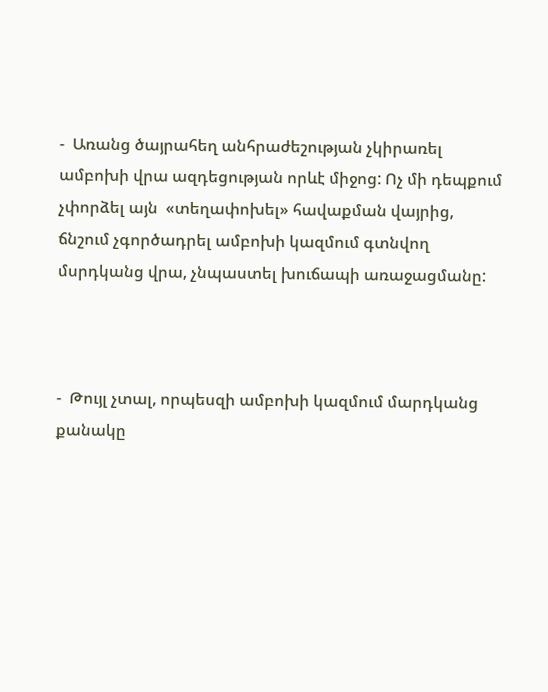-  Առանց ծայրահեղ անհրաժեշության չկիրառել ամբոխի վրա ազդեցության որևէ միջոց: Ոչ մի դեպքում չփորձել այն  «տեղափոխել» հավաքման վայրից, ճնշում չգործադրել ամբոխի կազմում գտնվող մսրդկանց վրա, չնպաստել խուճապի առաջացմանը:



-  Թույլ չտալ, որպեսզի ամբոխի կազմում մարդկանց քանակը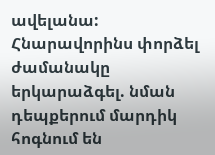ավելանա: Հնարավորինս փորձել ժամանակը երկարաձգել. նման դեպքերում մարդիկ հոգնում են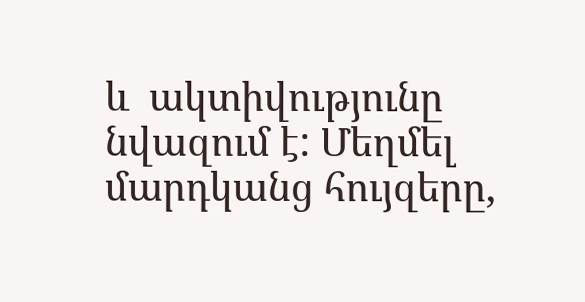և  ակտիվությունը նվազում է: Մեղմել մարդկանց հույզերը,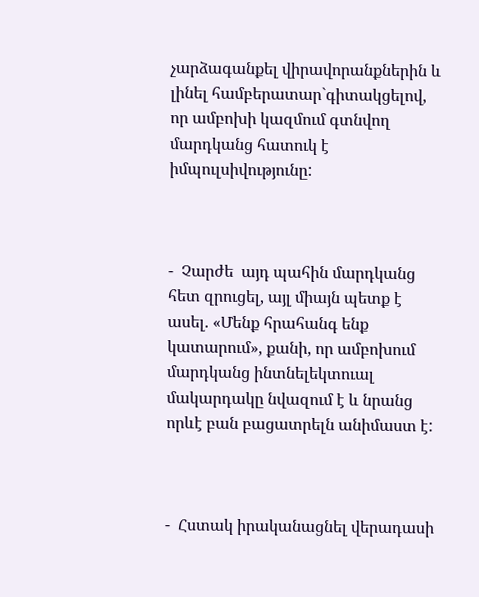չարձագանքել վիրավորանքներին և լինել համբերատար`գիտակցելով, որ ամբոխի կազմում գտնվող մարդկանց հատուկ է իմպուլսիվությունը:



-  Չարժե  այդ պահին մարդկանց հետ զրուցել, այլ միայն պետք է ասել. «Մենք հրահանգ ենք կատարում», քանի, որ ամբոխում մարդկանց ինտնելեկտուալ մակարդակը նվազում է և նրանց որևէ բան բացատրելն անիմաստ է:



-  Հստակ իրականացնել վերադասի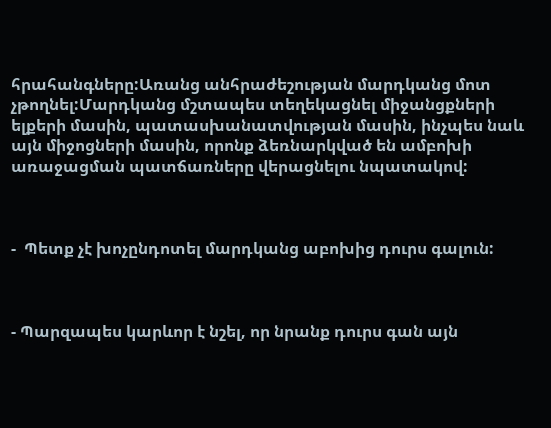հրահանգները:Առանց անհրաժեշության մարդկանց մոտ չթողնել:Մարդկանց մշտապես տեղեկացնել միջանցքների ելքերի մասին, պատասխանատվության մասին, ինչպես նաև այն միջոցների մասին, որոնք ձեռնարկված են ամբոխի առաջացման պատճառները վերացնելու նպատակով:



-  Պետք չէ խոչընդոտել մարդկանց աբոխից դուրս գալուն:



- Պարզապես կարևոր է նշել, որ նրանք դուրս գան այն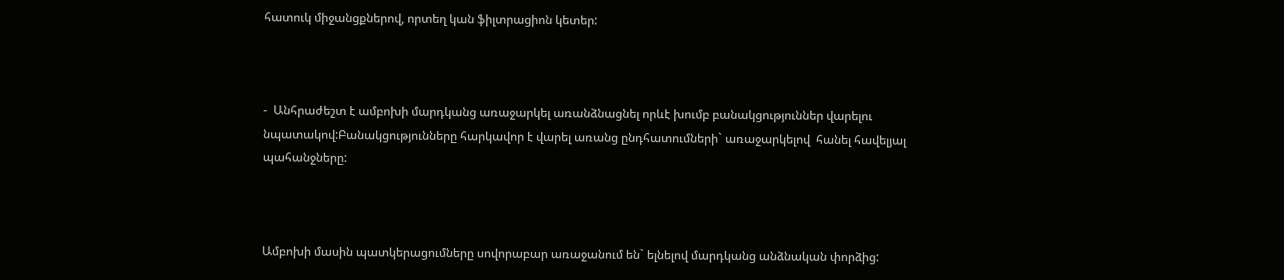հատուկ միջանցքներով, որտեղ կան ֆիլտրացիոն կետեր:



-  Անհրաժեշտ է ամբոխի մարդկանց առաջարկել առանձնացնել որևէ խումբ բանակցություններ վարելու նպատակով:Բանակցությունները հարկավոր է վարել առանց ընդհատումների` առաջարկելով  հանել հավելյալ պահանջները:



Ամբոխի մասին պատկերացումները սովորաբար առաջանում են` ելնելով մարդկանց անձնական փորձից: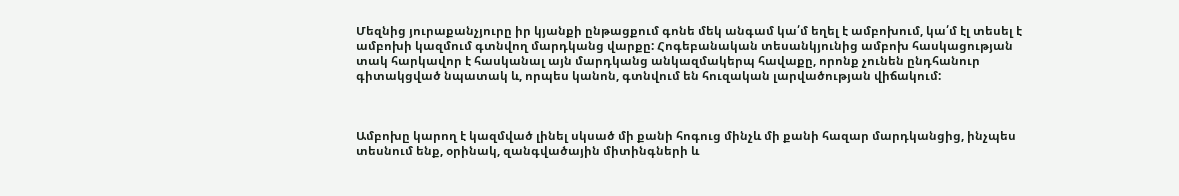Մեզնից յուրաքանչյուրը իր կյանքի ընթացքում գոնե մեկ անգամ կա՛մ եղել է ամբոխում, կա՛մ էլ տեսել է ամբոխի կազմում գտնվող մարդկանց վարքը: Հոգեբանական տեսանկյունից ամբոխ հասկացության տակ հարկավոր է հասկանալ այն մարդկանց անկազմակերպ հավաքը, որոնք չունեն ընդհանուր գիտակցված նպատակ և, որպես կանոն, գտնվում են հուզական լարվածության վիճակում:



Ամբոխը կարող է կազմված լինել սկսած մի քանի հոգուց մինչև մի քանի հազար մարդկանցից, ինչպես տեսնում ենք, օրինակ, զանգվածային միտինգների և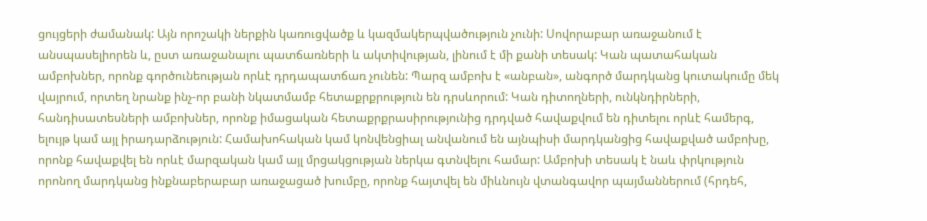ցույցերի ժամանակ: Այն որոշակի ներքին կառուցվածք և կազմակերպվածություն չունի: Սովորաբար առաջանում է անսպասելիորեն և, ըստ առաջանալու պատճառների և ակտիվության, լինում է մի քանի տեսակ: Կան պատահական ամբոխներ, որոնք գործունեության որևէ դրդապատճառ չունեն: Պարզ ամբոխ է «անբան», անգործ մարդկանց կուտակումը մեկ վայրում, որտեղ նրանք ինչ-որ բանի նկատմամբ հետաքրքրություն են դրսևորում: Կան դիտողների, ունկնդիրների, հանդիսատեսների ամբոխներ, որոնք իմացական հետաքրքրասիրությունից դրդված հավաքվում են դիտելու որևէ համերգ, ելույթ կամ այլ իրադարձություն: Համախոհական կամ կոնվենցիալ անվանում են այնպիսի մարդկանցից հավաքված ամբոխը, որոնք հավաքվել են որևէ մարզական կամ այլ մրցակցության ներկա գտնվելու համար: Ամբոխի տեսակ է նաև փրկություն որոնող մարդկանց ինքնաբերաբար առաջացած խումբը, որոնք հայտվել են միևնույն վտանգավոր պայմաններում (հրդեհ,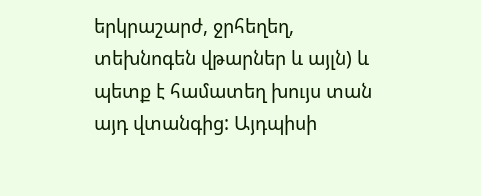երկրաշարժ, ջրհեղեղ, տեխնոգեն վթարներ և այլն) և պետք է համատեղ խույս տան այդ վտանգից: Այդպիսի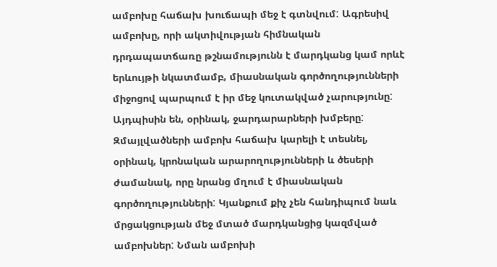ամբոխը հաճախ խուճապի մեջ է գտնվում: Ագրեսիվ ամբոխը, որի ակտիվության հիմնական դրդապատճառը թշնամությունն է մարդկանց կամ որևէ երևույթի նկատմամբ, միասնական գործողությունների միջոցով պարպում է իր մեջ կուտակված չարությունը: Այդպիսին են, օրինակ, ջարդարարների խմբերը: Զմայլվածների ամբոխ հաճախ կարելի է տեսնել, օրինակ, կրոնական արարողությունների և ծեսերի ժամանակ, որը նրանց մղում է միասնական գործողությունների: Կյանքում քիչ չեն հանդիպում նաև մրցակցության մեջ մտած մարդկանցից կազմված ամբոխներ: Նման ամբոխի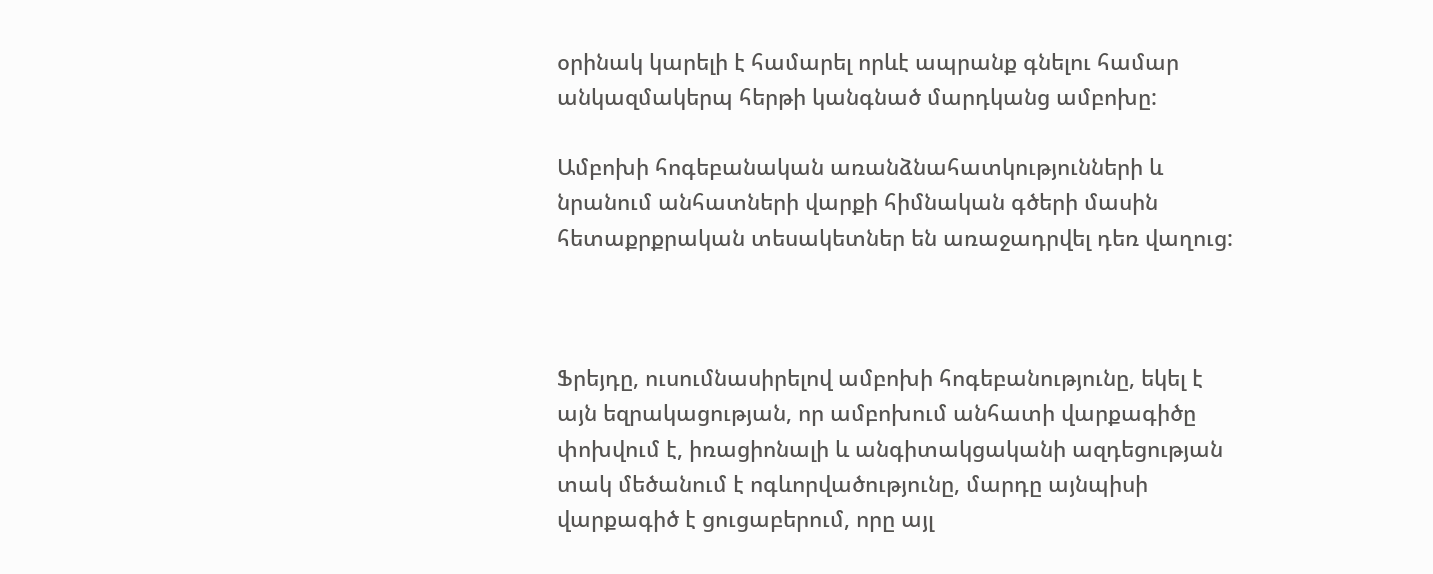օրինակ կարելի է համարել որևէ ապրանք գնելու համար անկազմակերպ հերթի կանգնած մարդկանց ամբոխը:

Ամբոխի հոգեբանական առանձնահատկությունների և նրանում անհատների վարքի հիմնական գծերի մասին հետաքրքրական տեսակետներ են առաջադրվել դեռ վաղուց:



Ֆրեյդը, ուսումնասիրելով ամբոխի հոգեբանությունը, եկել է այն եզրակացության, որ ամբոխում անհատի վարքագիծը փոխվում է, իռացիոնալի և անգիտակցականի ազդեցության տակ մեծանում է ոգևորվածությունը, մարդը այնպիսի վարքագիծ է ցուցաբերում, որը այլ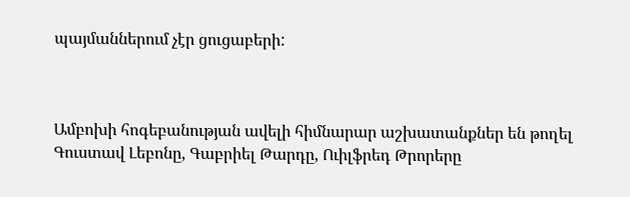պայմաններում չէր ցուցաբերի:



Ամբոխի հոգեբանության ավելի հիմնարար աշխատանքներ են թողել Գուստավ Լեբոնը, Գաբրիել Թարդը, Ուիլֆրեդ Թրորերը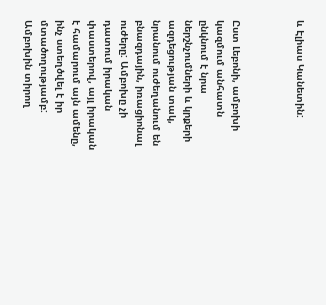և Էլիաս Կանետին:



Ըստ Լեբոնի, ամբոխի կազմում անհատն ընկնում է նրա ներշնչումների և կրքերի ազդեցության տակ, նրանում ուժեղանում են բնազդային, իռացիոնալ ուժերը: Ամբոխը չի դատում իրական փաստերով, այլ իրական է համարում այն ամենը, ինչ ստեղծվել է իր մտածողությամբ: Ամբոխին տիրող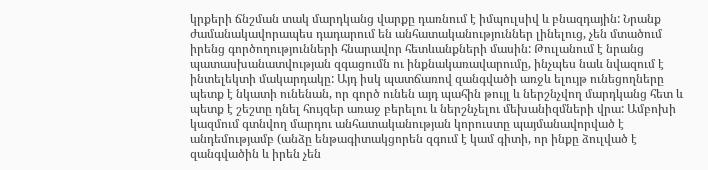կրքերի ճնշման տակ մարդկանց վարքը դառնում է իմպուլսիվ և բնազդային: Նրանք ժամանակավորապես դադարում են անհատականություններ լինելուց, չեն մտածում իրենց գործողությունների հնարավոր հետևանքների մասին: Թուլանում է նրանց պատասխանատվության զգացումն ու ինքնակառավարումը, ինչպես նաև նվազում է ինտելեկտի մակարդակը: Այդ իսկ պատճառով զանգվածի առջև ելույթ ունեցողները պետք է նկատի ունենան, որ գործ ունեն այդ պահին թույլ և ներշնչվող մարդկանց հետ և պետք է շեշտը դնել հույզեր առաջ բերելու և ներշնչելու մեխանիզմների վրա: Ամբոխի կազմում գտնվող մարդու անհատականության կորուստը պայմանավորված է անդեմությամբ (անձը ենթագիտակցորեն զգում է կամ գիտի, որ ինքը ձուլված է զանգվածին և իրեն չեն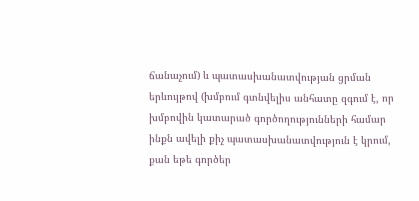ճանաչում) և պատասխանատվության ցրման երևույթով (խմբում գտնվելիս անհատը զգում է, որ խմբովին կատարած գործողությունների համար ինքն ավելի քիչ պատասխանատվություն է կրում, քան եթե գործեր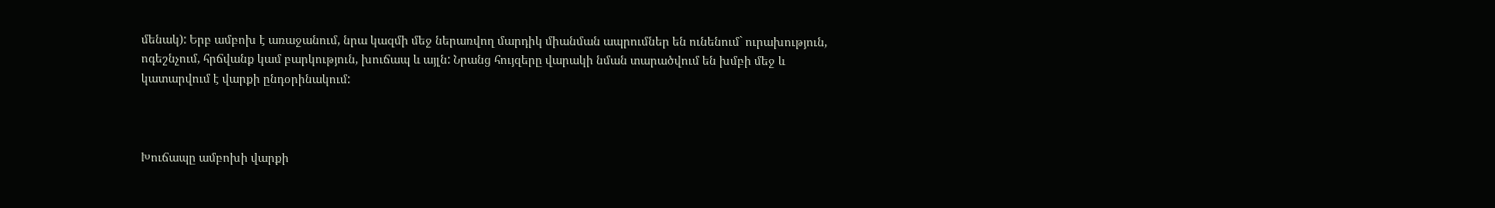մենակ): Երբ ամբոխ է առաջանում, նրա կազմի մեջ ներառվող մարդիկ միանման ապրումներ են ունենում` ուրախություն, ոգեշնչում, հրճվանք կամ բարկություն, խուճապ և այլն: Նրանց հույզերը վարակի նման տարածվում են խմբի մեջ և կատարվում է վարքի ընդօրինակում:



Խուճապը ամբոխի վարքի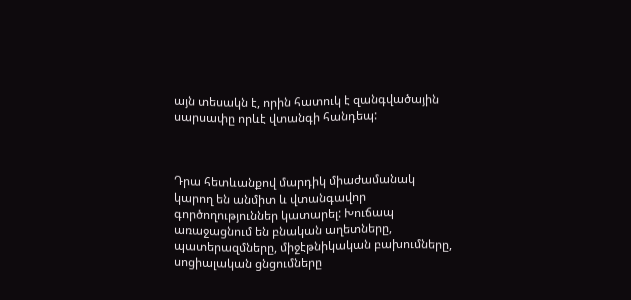այն տեսակն է, որին հատուկ է զանգվածային սարսափը որևէ վտանգի հանդեպ:



Դրա հետևանքով մարդիկ միաժամանակ կարող են անմիտ և վտանգավոր գործողություններ կատարել: Խուճապ առաջացնում են բնական աղետները, պատերազմները, միջէթնիկական բախումները, սոցիալական ցնցումները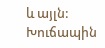և այլն: Խուճապին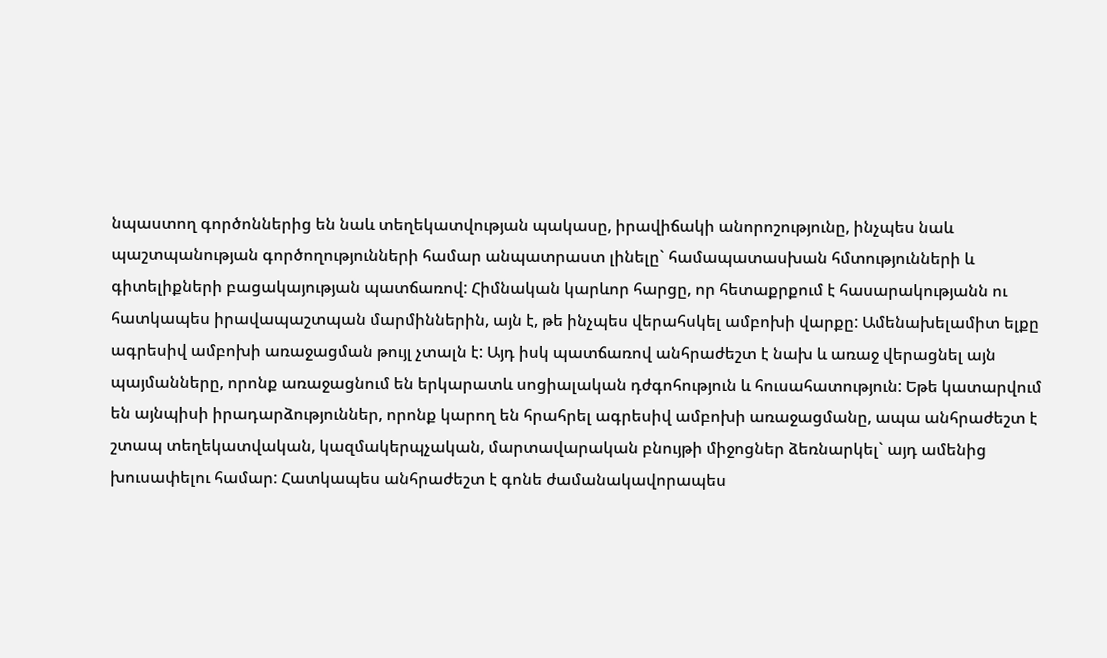նպաստող գործոններից են նաև տեղեկատվության պակասը, իրավիճակի անորոշությունը, ինչպես նաև պաշտպանության գործողությունների համար անպատրաստ լինելը` համապատասխան հմտությունների և գիտելիքների բացակայության պատճառով: Հիմնական կարևոր հարցը, որ հետաքրքում է հասարակությանն ու հատկապես իրավապաշտպան մարմիններին, այն է, թե ինչպես վերահսկել ամբոխի վարքը: Ամենախելամիտ ելքը ագրեսիվ ամբոխի առաջացման թույլ չտալն է: Այդ իսկ պատճառով անհրաժեշտ է նախ և առաջ վերացնել այն պայմանները, որոնք առաջացնում են երկարատև սոցիալական դժգոհություն և հուսահատություն: Եթե կատարվում են այնպիսի իրադարձություններ, որոնք կարող են հրահրել ագրեսիվ ամբոխի առաջացմանը, ապա անհրաժեշտ է շտապ տեղեկատվական, կազմակերպչական, մարտավարական բնույթի միջոցներ ձեռնարկել` այդ ամենից խուսափելու համար: Հատկապես անհրաժեշտ է գոնե ժամանակավորապես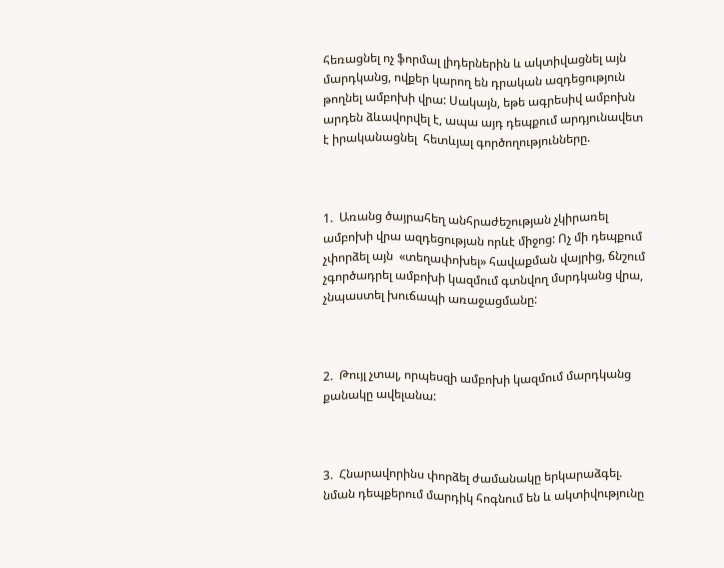հեռացնել ոչ ֆորմալ լիդերներին և ակտիվացնել այն մարդկանց, ովքեր կարող են դրական ազդեցություն թողնել ամբոխի վրա: Սակայն, եթե ագրեսիվ ամբոխն արդեն ձևավորվել է, ապա այդ դեպքում արդյունավետ է իրականացնել  հետևյալ գործողությունները.



1.  Առանց ծայրահեղ անհրաժեշության չկիրառել ամբոխի վրա ազդեցության որևէ միջոց: Ոչ մի դեպքում չփորձել այն  «տեղափոխել» հավաքման վայրից, ճնշում չգործադրել ամբոխի կազմում գտնվող մսրդկանց վրա, չնպաստել խուճապի առաջացմանը:



2.  Թույլ չտալ, որպեսզի ամբոխի կազմում մարդկանց քանակը ավելանա:



3.  Հնարավորինս փորձել ժամանակը երկարաձգել. նման դեպքերում մարդիկ հոգնում են և ակտիվությունը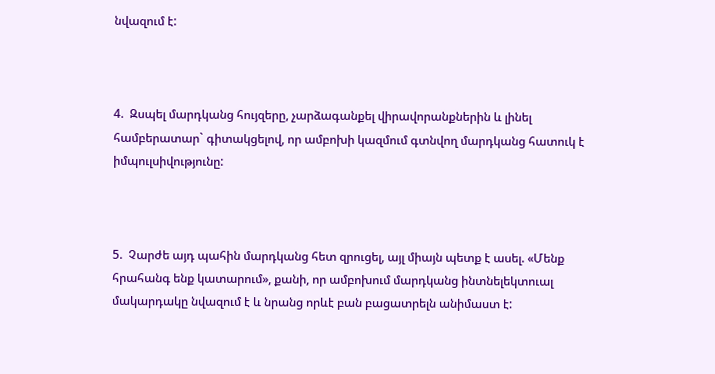նվազում է:



4.  Զսպել մարդկանց հույզերը, չարձագանքել վիրավորանքներին և լինել համբերատար` գիտակցելով, որ ամբոխի կազմում գտնվող մարդկանց հատուկ է իմպուլսիվությունը:



5.  Չարժե այդ պահին մարդկանց հետ զրուցել, այլ միայն պետք է ասել. «Մենք հրահանգ ենք կատարում», քանի, որ ամբոխում մարդկանց ինտնելեկտուալ մակարդակը նվազում է և նրանց որևէ բան բացատրելն անիմաստ է: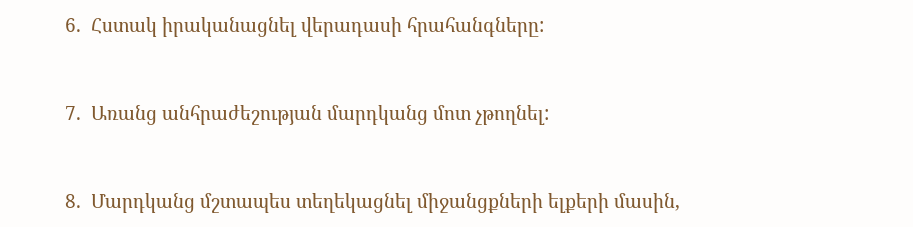6.  Հստակ իրականացնել վերադասի հրահանգները:



7.  Առանց անհրաժեշության մարդկանց մոտ չթողնել:



8.  Մարդկանց մշտապես տեղեկացնել միջանցքների ելքերի մասին,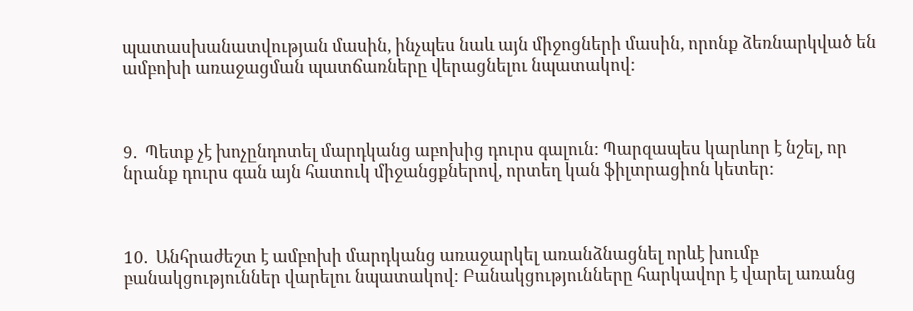պատասխանատվության մասին, ինչպես նաև այն միջոցների մասին, որոնք ձեռնարկված են ամբոխի առաջացման պատճառները վերացնելու նպատակով:



9.  Պետք չէ խոչընդոտել մարդկանց աբոխից դուրս գալուն: Պարզապես կարևոր է նշել, որ նրանք դուրս գան այն հատուկ միջանցքներով, որտեղ կան ֆիլտրացիոն կետեր:



10.  Անհրաժեշտ է ամբոխի մարդկանց առաջարկել առանձնացնել որևէ խումբ բանակցություններ վարելու նպատակով: Բանակցությունները հարկավոր է վարել առանց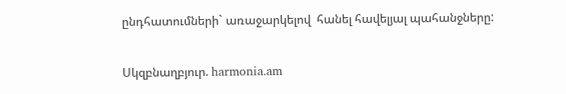ընդհատումների` առաջարկելով  հանել հավելյալ պահանջները:

Սկզբնաղբյուր. harmonia.am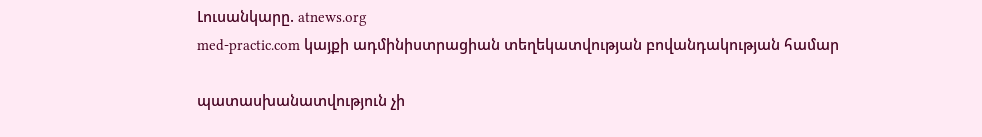Լուսանկարը. atnews.org
med-practic.com կայքի ադմինիստրացիան տեղեկատվության բովանդակության համար

պատասխանատվություն չի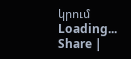կրում
Loading...
Share |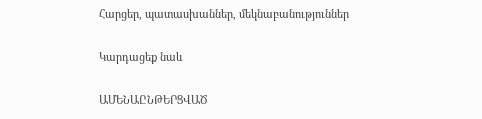Հարցեր, պատասխաններ, մեկնաբանություններ

Կարդացեք նաև

ԱՄԵՆԱԸՆԹԵՐՑՎԱԾ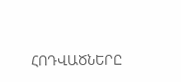ՀՈԴՎԱԾՆԵՐԸ